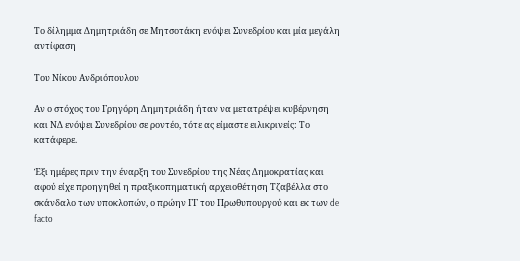Το δίλημμα Δημητριάδη σε Μητσοτάκη ενόψει Συνεδρίου και μία μεγάλη αντίφαση

Του Νίκου Ανδριόπουλου

Αν ο στόχος του Γρηγόρη Δημητριάδη ήταν να μετατρέψει κυβέρνηση και ΝΔ ενόψει Συνεδρίου σε ροντέο, τότε ας είμαστε ειλικρινείς: Το κατάφερε.

Έξι ημέρες πριν την έναρξη του Συνεδρίου της Νέας Δημοκρατίας και αφού είχε προηγηθεί η πραξικοπηματική αρχειοθέτηση Τζαβέλλα στο σκάνδαλο των υποκλοπών, ο πρώην ΓΓ του Πρωθυπουργού και εκ των de facto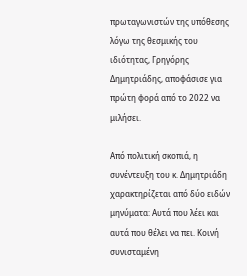πρωταγωνιστών της υπόθεσης λόγω της θεσμικής του ιδιότητας, Γρηγόρης Δημητριάδης, αποφάσισε για πρώτη φορά από το 2022 να μιλήσει.

Από πολιτική σκοπιά, η συνέντευξη του κ. Δημητριάδη χαρακτηρίζεται από δύο ειδών μηνύματα: Αυτά που λέει και αυτά που θέλει να πει. Κοινή συνισταμένη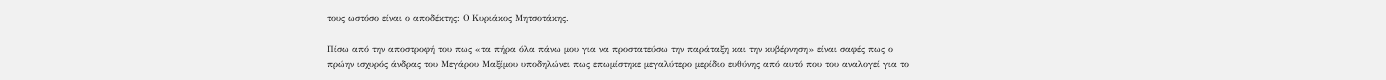τους ωστόσο είναι ο αποδέκτης: Ο Κυριάκος Μητσοτάκης.

Πίσω από την αποστροφή του πως «τα πήρα όλα πάνω μου για να προστατεύσω την παράταξη και την κυβέρνηση» είναι σαφές πως ο πρώην ισχυρός άνδρας του Μεγάρου Μαξίμου υποδηλώνει πως επωμίστηκε μεγαλύτερο μερίδιο ευθύνης από αυτό που του αναλογεί για το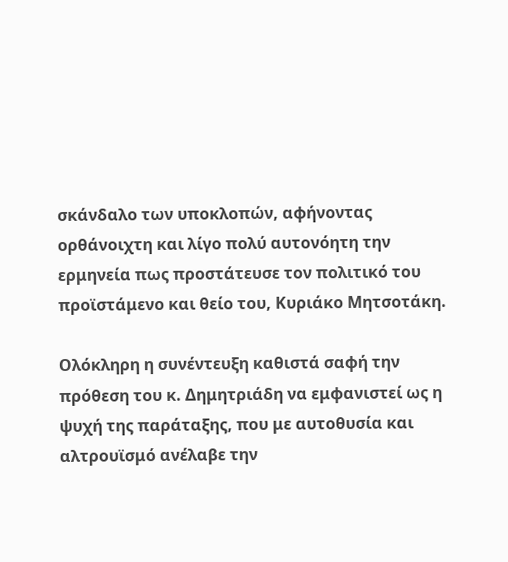σκάνδαλο των υποκλοπών, αφήνοντας ορθάνοιχτη και λίγο πολύ αυτονόητη την ερμηνεία πως προστάτευσε τον πολιτικό του προϊστάμενο και θείο του, Κυριάκο Μητσοτάκη.

Ολόκληρη η συνέντευξη καθιστά σαφή την πρόθεση του κ. Δημητριάδη να εμφανιστεί ως η ψυχή της παράταξης, που με αυτοθυσία και αλτρουϊσμό ανέλαβε την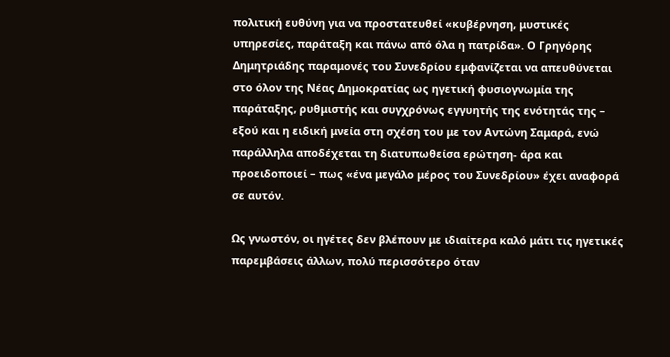πολιτική ευθύνη για να προστατευθεί «κυβέρνηση, μυστικές υπηρεσίες, παράταξη και πάνω από όλα η πατρίδα». Ο Γρηγόρης Δημητριάδης παραμονές του Συνεδρίου εμφανίζεται να απευθύνεται στο όλον της Νέας Δημοκρατίας ως ηγετική φυσιογνωμία της παράταξης, ρυθμιστής και συγχρόνως εγγυητής της ενότητάς της – εξού και η ειδική μνεία στη σχέση του με τον Αντώνη Σαμαρά, ενώ παράλληλα αποδέχεται τη διατυπωθείσα ερώτηση- άρα και προειδοποιεί – πως «ένα μεγάλο μέρος του Συνεδρίου» έχει αναφορά σε αυτόν.

Ως γνωστόν, οι ηγέτες δεν βλέπουν με ιδιαίτερα καλό μάτι τις ηγετικές παρεμβάσεις άλλων, πολύ περισσότερο όταν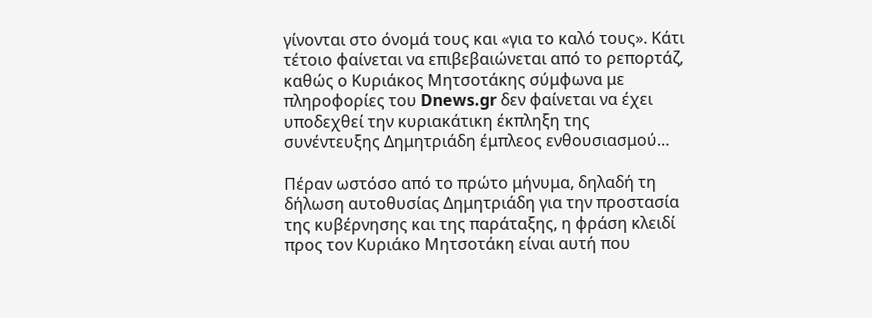γίνονται στο όνομά τους και «για το καλό τους». Κάτι τέτοιο φαίνεται να επιβεβαιώνεται από το ρεπορτάζ, καθώς ο Κυριάκος Μητσοτάκης σύμφωνα με πληροφορίες του Dnews.gr δεν φαίνεται να έχει υποδεχθεί την κυριακάτικη έκπληξη της συνέντευξης Δημητριάδη έμπλεος ενθουσιασμού…

Πέραν ωστόσο από το πρώτο μήνυμα, δηλαδή τη δήλωση αυτοθυσίας Δημητριάδη για την προστασία της κυβέρνησης και της παράταξης, η φράση κλειδί προς τον Κυριάκο Μητσοτάκη είναι αυτή που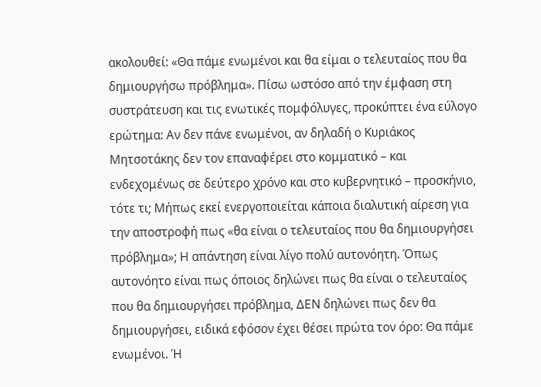ακολουθεί: «Θα πάμε ενωμένοι και θα είμαι ο τελευταίος που θα δημιουργήσω πρόβλημα». Πίσω ωστόσο από την έμφαση στη συστράτευση και τις ενωτικές πομφόλυγες, προκύπτει ένα εύλογο ερώτημα: Αν δεν πάνε ενωμένοι, αν δηλαδή ο Κυριάκος Μητσοτάκης δεν τον επαναφέρει στο κομματικό – και ενδεχομένως σε δεύτερο χρόνο και στο κυβερνητικό – προσκήνιο, τότε τι; Μήπως εκεί ενεργοποιείται κάποια διαλυτική αίρεση για την αποστροφή πως «θα είναι ο τελευταίος που θα δημιουργήσει πρόβλημα»; Η απάντηση είναι λίγο πολύ αυτονόητη. Όπως αυτονόητο είναι πως όποιος δηλώνει πως θα είναι ο τελευταίος που θα δημιουργήσει πρόβλημα, ΔΕΝ δηλώνει πως δεν θα δημιουργήσει, ειδικά εφόσον έχει θέσει πρώτα τον όρο: Θα πάμε ενωμένοι. Ή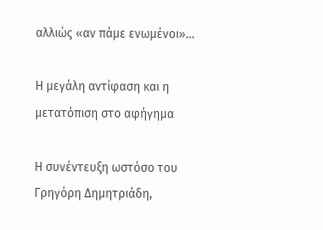αλλιώς «αν πάμε ενωμένοι»…

Η μεγάλη αντίφαση και η μετατόπιση στο αφήγημα

Η συνέντευξη ωστόσο του Γρηγόρη Δημητριάδη,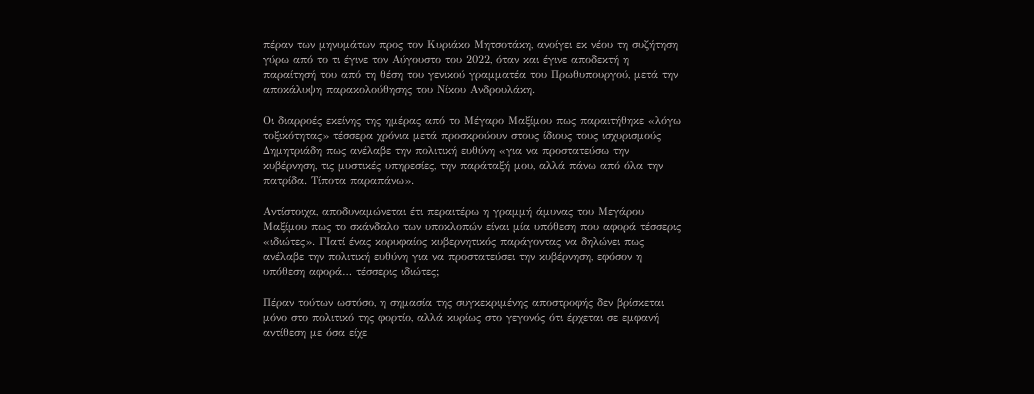πέραν των μηνυμάτων προς τον Κυριάκο Μητσοτάκη, ανοίγει εκ νέου τη συζήτηση γύρω από το τι έγινε τον Αύγουστο του 2022, όταν και έγινε αποδεκτή η παραίτησή του από τη θέση του γενικού γραμματέα του Πρωθυπουργού, μετά την αποκάλυψη παρακολούθησης του Νίκου Ανδρουλάκη.

Οι διαρροές εκείνης της ημέρας από το Μέγαρο Μαξίμου πως παραιτήθηκε «λόγω τοξικότητας» τέσσερα χρόνια μετά προσκρούουν στους ίδιους τους ισχυρισμούς Δημητριάδη πως ανέλαβε την πολιτική ευθύνη «για να προστατεύσω την κυβέρνηση, τις μυστικές υπηρεσίες, την παράταξή μου, αλλά πάνω από όλα την πατρίδα. Τίποτα παραπάνω».

Αντίστοιχα, αποδυναμώνεται έτι περαιτέρω η γραμμή άμυνας του Μεγάρου Μαξίμου πως το σκάνδαλο των υποκλοπών είναι μία υπόθεση που αφορά τέσσερις «ιδιώτες». ΓΙατί ένας κορυφαίος κυβερνητικός παράγοντας να δηλώνει πως ανέλαβε την πολιτική ευθύνη για να προστατεύσει την κυβέρνηση, εφόσον η υπόθεση αφορά… τέσσερις ιδιώτες;

Πέραν τούτων ωστόσο, η σημασία της συγκεκριμένης αποστροφής δεν βρίσκεται μόνο στο πολιτικό της φορτίο, αλλά κυρίως στο γεγονός ότι έρχεται σε εμφανή αντίθεση με όσα είχε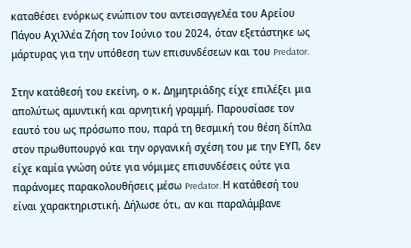καταθέσει ενόρκως ενώπιον του αντεισαγγελέα του Αρείου Πάγου Αχιλλέα Ζήση τον Ιούνιο του 2024, όταν εξετάστηκε ως μάρτυρας για την υπόθεση των επισυνδέσεων και του Predator.

Στην κατάθεσή του εκείνη, ο κ. Δημητριάδης είχε επιλέξει μια απολύτως αμυντική και αρνητική γραμμή. Παρουσίασε τον εαυτό του ως πρόσωπο που, παρά τη θεσμική του θέση δίπλα στον πρωθυπουργό και την οργανική σχέση του με την ΕΥΠ, δεν είχε καμία γνώση ούτε για νόμιμες επισυνδέσεις ούτε για παράνομες παρακολουθήσεις μέσω Predator. Η κατάθεσή του είναι χαρακτηριστική. Δήλωσε ότι, αν και παραλάμβανε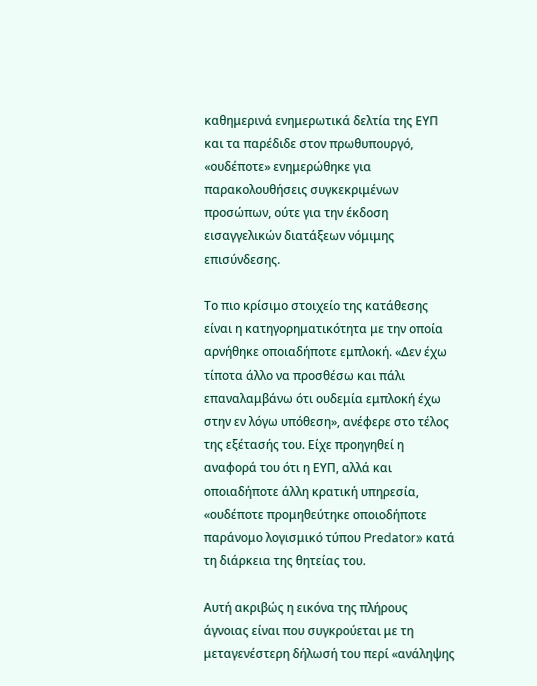καθημερινά ενημερωτικά δελτία της ΕΥΠ και τα παρέδιδε στον πρωθυπουργό, «ουδέποτε» ενημερώθηκε για παρακολουθήσεις συγκεκριμένων προσώπων, ούτε για την έκδοση εισαγγελικών διατάξεων νόμιμης επισύνδεσης.

Το πιο κρίσιμο στοιχείο της κατάθεσης είναι η κατηγορηματικότητα με την οποία αρνήθηκε οποιαδήποτε εμπλοκή. «Δεν έχω τίποτα άλλο να προσθέσω και πάλι επαναλαμβάνω ότι ουδεμία εμπλοκή έχω στην εν λόγω υπόθεση», ανέφερε στο τέλος της εξέτασής του. Είχε προηγηθεί η αναφορά του ότι η ΕΥΠ, αλλά και οποιαδήποτε άλλη κρατική υπηρεσία, «ουδέποτε προμηθεύτηκε οποιοδήποτε παράνομο λογισμικό τύπου Predator» κατά τη διάρκεια της θητείας του.

Αυτή ακριβώς η εικόνα της πλήρους άγνοιας είναι που συγκρούεται με τη μεταγενέστερη δήλωσή του περί «ανάληψης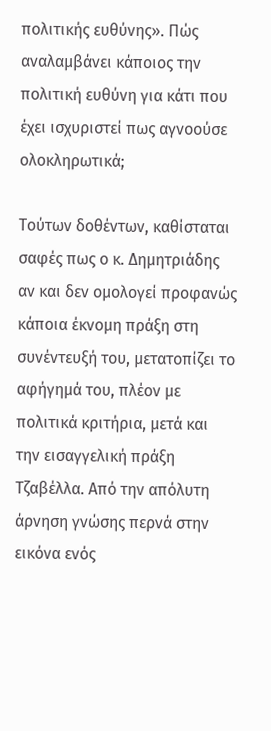πολιτικής ευθύνης». Πώς αναλαμβάνει κάποιος την πολιτική ευθύνη για κάτι που έχει ισχυριστεί πως αγνοούσε ολοκληρωτικά;

Τούτων δοθέντων, καθίσταται σαφές πως ο κ. Δημητριάδης αν και δεν ομολογεί προφανώς κάποια έκνομη πράξη στη συνέντευξή του, μετατοπίζει το αφήγημά του, πλέον με πολιτικά κριτήρια, μετά και την εισαγγελική πράξη Τζαβέλλα. Από την απόλυτη άρνηση γνώσης περνά στην εικόνα ενός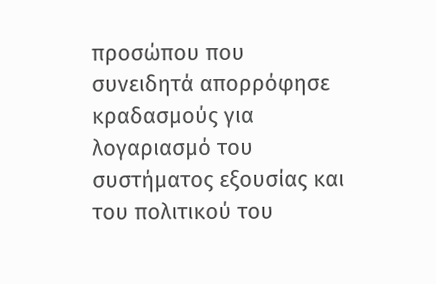προσώπου που συνειδητά απορρόφησε κραδασμούς για λογαριασμό του συστήματος εξουσίας και του πολιτικού του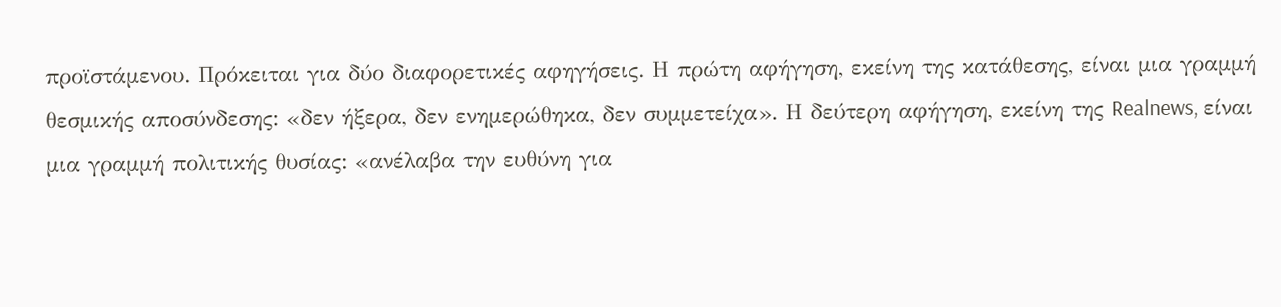προϊστάμενου. Πρόκειται για δύο διαφορετικές αφηγήσεις. Η πρώτη αφήγηση, εκείνη της κατάθεσης, είναι μια γραμμή θεσμικής αποσύνδεσης: «δεν ήξερα, δεν ενημερώθηκα, δεν συμμετείχα». Η δεύτερη αφήγηση, εκείνη της Realnews, είναι μια γραμμή πολιτικής θυσίας: «ανέλαβα την ευθύνη για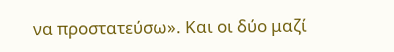να προστατεύσω». Και οι δύο μαζί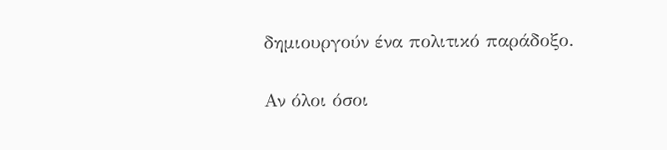δημιουργούν ένα πολιτικό παράδοξο.

Αν όλοι όσοι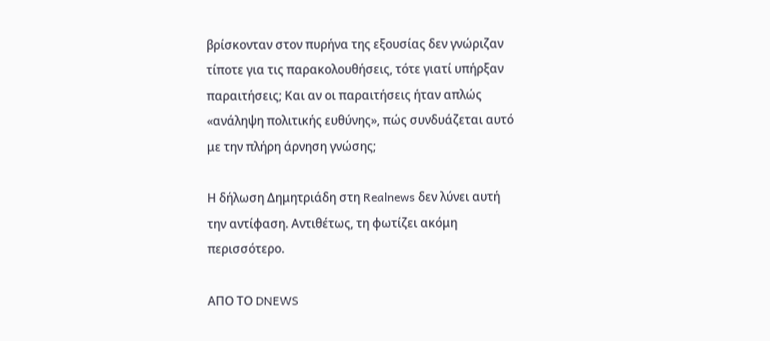βρίσκονταν στον πυρήνα της εξουσίας δεν γνώριζαν τίποτε για τις παρακολουθήσεις, τότε γιατί υπήρξαν παραιτήσεις; Και αν οι παραιτήσεις ήταν απλώς «ανάληψη πολιτικής ευθύνης», πώς συνδυάζεται αυτό με την πλήρη άρνηση γνώσης;

Η δήλωση Δημητριάδη στη Realnews δεν λύνει αυτή την αντίφαση. Αντιθέτως, τη φωτίζει ακόμη περισσότερο.

AΠΟ ΤΟ DNEWS